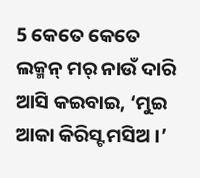5 କେତେ କେତେ ଲକ୍ମନ୍ ମର୍ ନାଉଁ ଦାରି ଆସି କଇବାଇ, ‘ମୁଇ ଆକା କିରିସ୍ଟ ମସିଅ ।’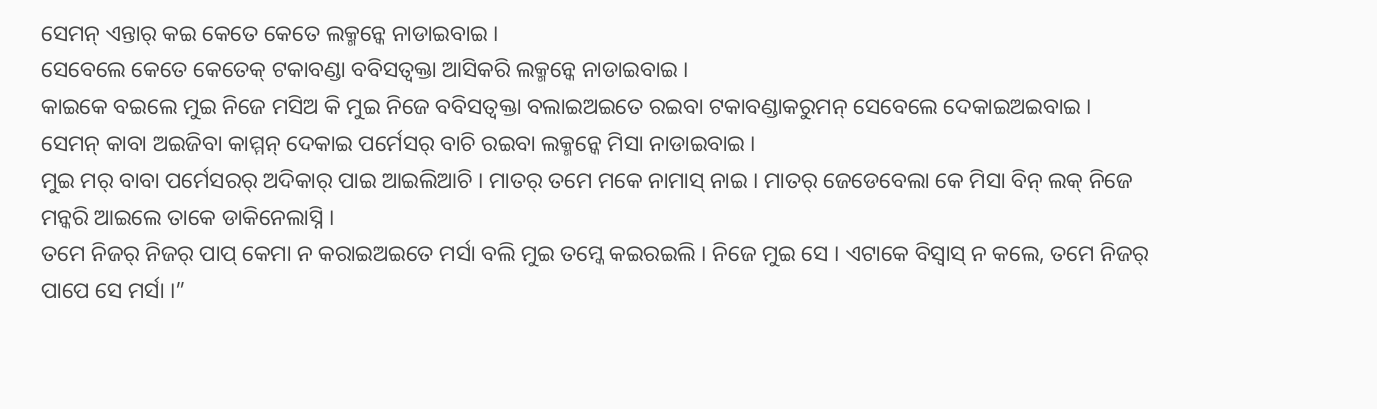ସେମନ୍ ଏନ୍ତାର୍ କଇ କେତେ କେତେ ଲକ୍ମନ୍କେ ନାଡାଇବାଇ ।
ସେବେଲେ କେତେ କେତେକ୍ ଟକାବଣ୍ଡା ବବିସତ୍ବକ୍ତା ଆସିକରି ଲକ୍ମନ୍କେ ନାଡାଇବାଇ ।
କାଇକେ ବଇଲେ ମୁଇ ନିଜେ ମସିଅ କି ମୁଇ ନିଜେ ବବିସତ୍ବକ୍ତା ବଲାଇଅଇତେ ରଇବା ଟକାବଣ୍ଡାକରୁମନ୍ ସେବେଲେ ଦେକାଇଅଇବାଇ । ସେମନ୍ କାବା ଅଇଜିବା କାମ୍ମନ୍ ଦେକାଇ ପର୍ମେସର୍ ବାଚି ରଇବା ଲକ୍ମନ୍କେ ମିସା ନାଡାଇବାଇ ।
ମୁଇ ମର୍ ବାବା ପର୍ମେସରର୍ ଅଦିକାର୍ ପାଇ ଆଇଲିଆଚି । ମାତର୍ ତମେ ମକେ ନାମାସ୍ ନାଇ । ମାତର୍ ଜେଡେବେଲା କେ ମିସା ବିନ୍ ଲକ୍ ନିଜେ ମନ୍କରି ଆଇଲେ ତାକେ ଡାକିନେଲାସ୍ନି ।
ତମେ ନିଜର୍ ନିଜର୍ ପାପ୍ କେମା ନ କରାଇଅଇତେ ମର୍ସା ବଲି ମୁଇ ତମ୍କେ କଇରଇଲି । ନିଜେ ମୁଇ ସେ । ଏଟାକେ ବିସ୍ବାସ୍ ନ କଲେ, ତମେ ନିଜର୍ ପାପେ ସେ ମର୍ସା ।”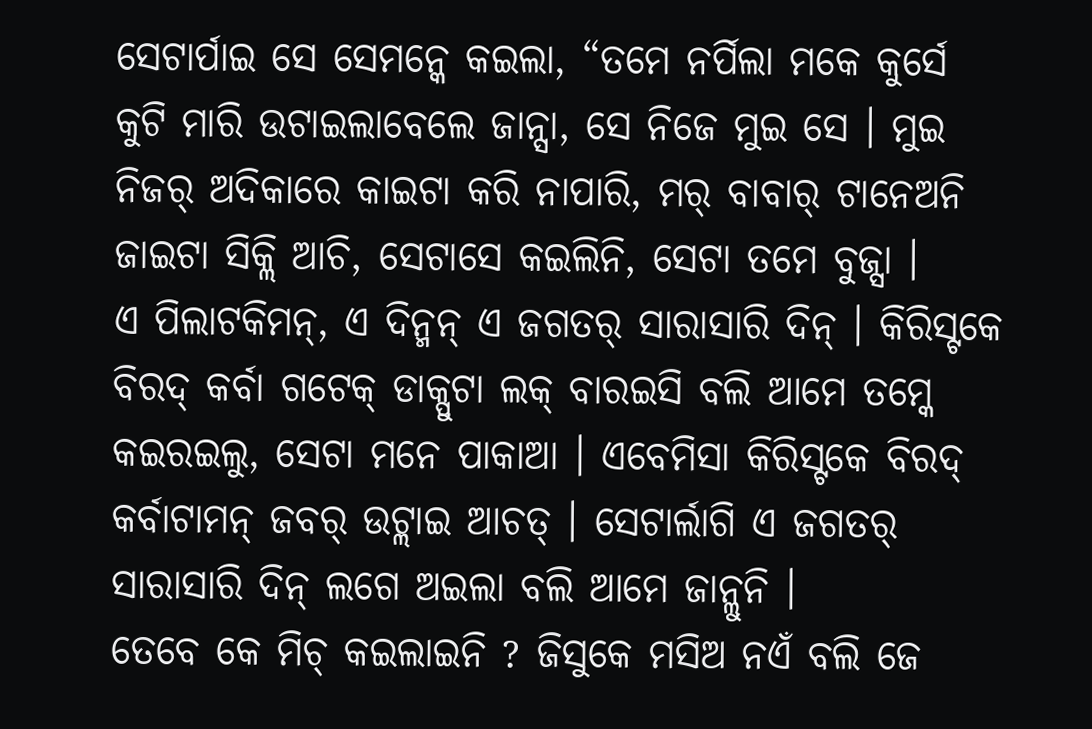ସେଟାର୍ପାଇ ସେ ସେମନ୍କେ କଇଲା, “ତମେ ନର୍ପିଲା ମକେ କୁର୍ସେ କୁଟି ମାରି ଉଟାଇଲାବେଲେ ଜାନ୍ସା, ସେ ନିଜେ ମୁଇ ସେ । ମୁଇ ନିଜର୍ ଅଦିକାରେ କାଇଟା କରି ନାପାରି, ମର୍ ବାବାର୍ ଟାନେଅନି ଜାଇଟା ସିକ୍ଲି ଆଚି, ସେଟାସେ କଇଲିନି, ସେଟା ତମେ ବୁଜ୍ସା ।
ଏ ପିଲାଟକିମନ୍, ଏ ଦିନ୍ମନ୍ ଏ ଜଗତର୍ ସାରାସାରି ଦିନ୍ । କିରିସ୍ଟକେ ବିରଦ୍ କର୍ବା ଗଟେକ୍ ଡାକ୍ପୁଟା ଲକ୍ ବାରଇସି ବଲି ଆମେ ତମ୍କେ କଇରଇଲୁ, ସେଟା ମନେ ପାକାଆ । ଏବେମିସା କିରିସ୍ଟକେ ବିରଦ୍ କର୍ବାଟାମନ୍ ଜବର୍ ଉଟ୍ଲାଇ ଆଚତ୍ । ସେଟାର୍ଲାଗି ଏ ଜଗତର୍ ସାରାସାରି ଦିନ୍ ଲଗେ ଅଇଲା ବଲି ଆମେ ଜାନ୍ଲୁନି ।
ତେବେ କେ ମିଚ୍ କଇଲାଇନି ? ଜିସୁକେ ମସିଅ ନଏଁ ବଲି ଜେ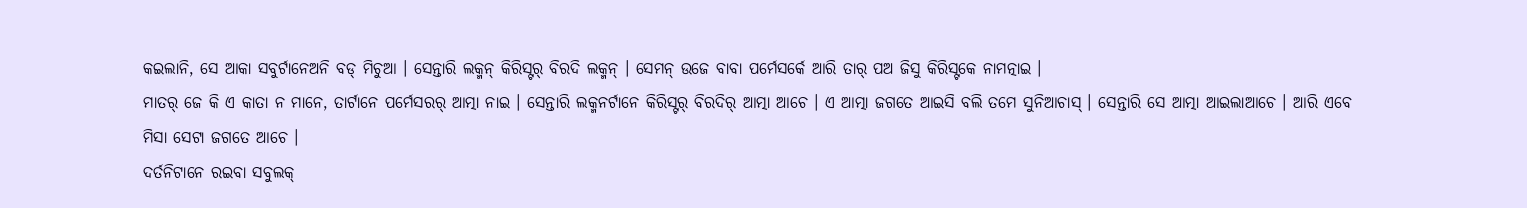କଇଲାନି, ସେ ଆକା ସବୁର୍ଟାନେଅନି ବଡ୍ ମିଚୁଆ । ସେନ୍ତାରି ଲକ୍ମନ୍ କିରିସ୍ଟର୍ ବିରଦି ଲକ୍ମନ୍ । ସେମନ୍ ଉଜେ ବାବା ପର୍ମେସର୍କେ ଆରି ତାର୍ ପଅ ଜିସୁ କିରିସ୍ଟକେ ନାମତ୍ନାଇ ।
ମାତର୍ ଜେ କି ଏ କାତା ନ ମାନେ, ତାର୍ଟାନେ ପର୍ମେସରର୍ ଆତ୍ମା ନାଇ । ସେନ୍ତାରି ଲକ୍ମନର୍ଟାନେ କିରିସ୍ଟର୍ ବିରଦିର୍ ଆତ୍ମା ଆଚେ । ଏ ଆତ୍ମା ଜଗତେ ଆଇସି ବଲି ତମେ ସୁନିଆଚାସ୍ । ସେନ୍ତାରି ସେ ଆତ୍ମା ଆଇଲାଆଚେ । ଆରି ଏବେ ମିସା ସେଟା ଜଗତେ ଆଚେ ।
ଦର୍ତନିଟାନେ ରଇବା ସବୁଲକ୍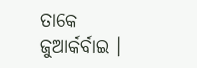ତାକେ ଜୁଆର୍କର୍ବାଇ ।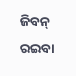ଜିବନ୍ ରଇବା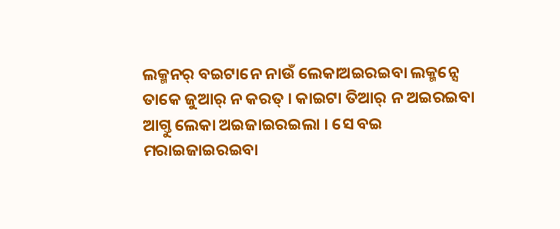ଲକ୍ମନର୍ ବଇଟାନେ ନାଉଁ ଲେକାଅଇରଇବା ଲକ୍ମନ୍ସେ ତାକେ ଜୁଆର୍ ନ କରତ୍ । କାଇଟା ତିଆର୍ ନ ଅଇରଇବା ଆଗ୍ତୁ ଲେକା ଅଇଜାଇରଇଲା । ସେ ବଇ ମରାଇଜାଇରଇବା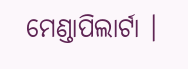ମେଣ୍ଡାପିଲାର୍ଟା ।